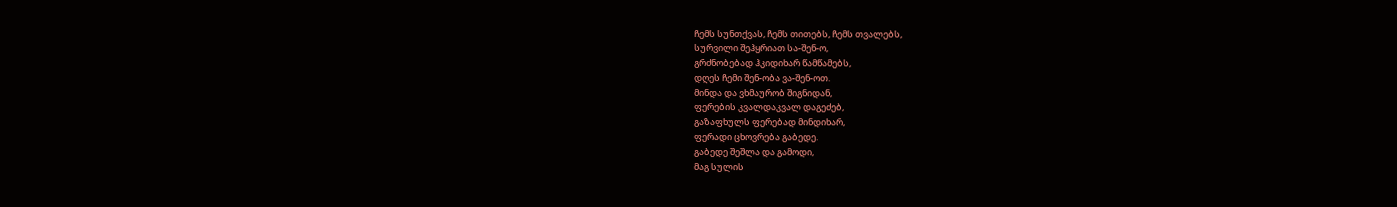ჩემს სუნთქვას, ჩემს თითებს, ჩემს თვალებს,
სურვილი შეჰყრიათ სა-შენ-ო,
გრძნობებად ჰკიდიხარ წამწამებს,
დღეს ჩემი შენ-ობა ვა-შენ-ოთ.
მინდა და ვხმაურობ შიგნიდან,
ფერების კვალდაკვალ დაგეძებ,
გაზაფხულს ფერებად მინდიხარ,
ფერადი ცხოვრება გაბედე.
გაბედე შეშლა და გამოდი,
მაგ სულის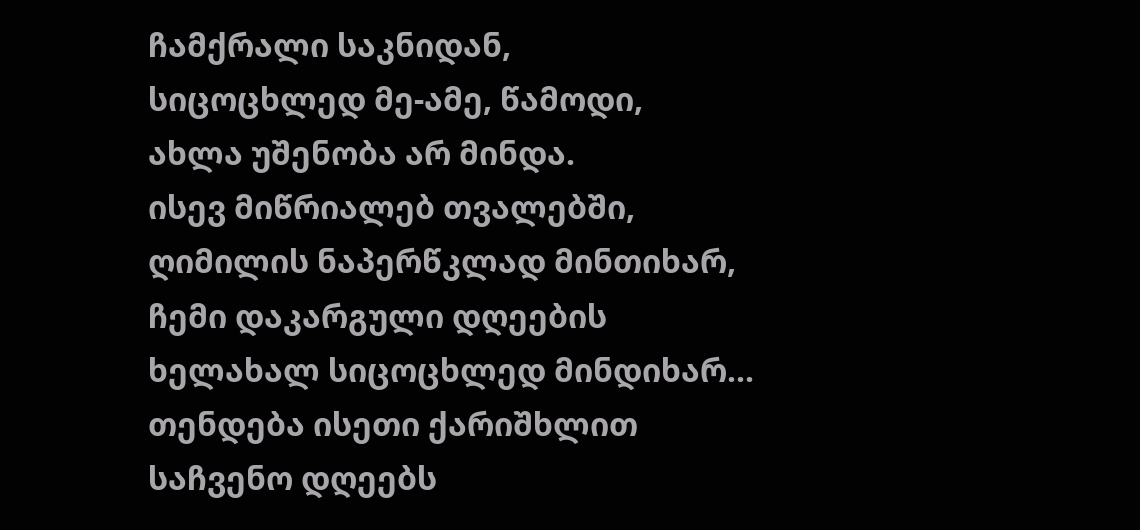ჩამქრალი საკნიდან,
სიცოცხლედ მე-ამე, წამოდი,
ახლა უშენობა არ მინდა.
ისევ მიწრიალებ თვალებში,
ღიმილის ნაპერწკლად მინთიხარ,
ჩემი დაკარგული დღეების
ხელახალ სიცოცხლედ მინდიხარ...
თენდება ისეთი ქარიშხლით
საჩვენო დღეებს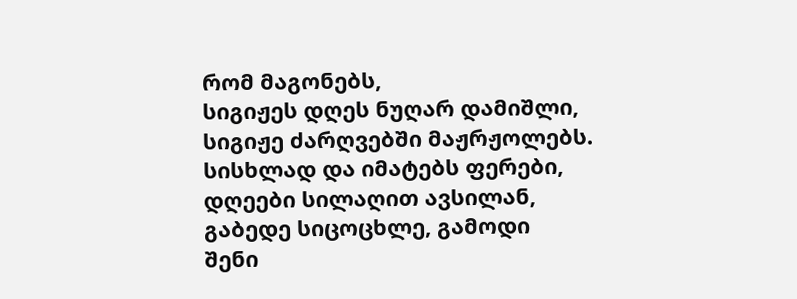რომ მაგონებს,
სიგიჟეს დღეს ნუღარ დამიშლი,
სიგიჟე ძარღვებში მაჟრჟოლებს.
სისხლად და იმატებს ფერები,
დღეები სილაღით ავსილან,
გაბედე სიცოცხლე, გამოდი
შენი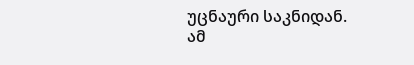უცნაური საკნიდან.
ამ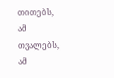თითებს, ამ თვალებს, ამ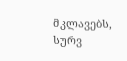მკლავებს,
სურვ